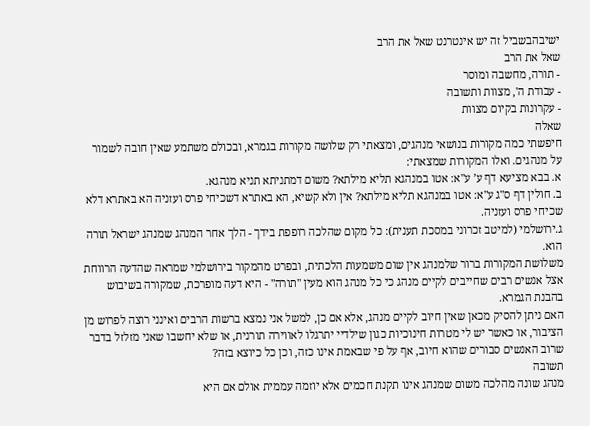ישיבהבשביל זה יש אינטרנט שאל את הרב
שאל את הרב
- תורה, מחשבה ומוסר
- עבודת ה', מצוות ותשובה
- עקרונות בקיום מצוות
שאלה
חיפשתי כמה מקורות בנושאי מנהגים, ומצאתי רק שלושה מקורות בגמרא, ובכולם משתמע שאין חובה לשמור על מנהגים. ואלו המקורות שמצאתי:
א. בבא מציעא דף ע’ ע"א: אטו במנהגא תליא מילתא? משום דמתניתא תניא מנהגא.
ב. חולין דף ס"ג ע"א: אטו במנהגא תליא מילתא? אין ולא קשיא, הא באתרא דשכיחי פרס ועזניה הא באתרא דלא שכיחי פרס ועזניה.
ג.ירושלמי (למיטב זכרוני במסכת תענית): כל מקום שהלכה רופפת בידך - הלך אחר המנהג שמנהג ישראל תורה הוא.
משלושת המקורות ברור שלמנהג אין שום משמעות הלכתית, ובפרט מהמקור בירושלמי שמראה שהדעה הרווחת אצל אנשים רבים שחייבים לקיים מנהג כי כל מנהג הוא מעין "תורה" - היא דעה מופרכת, שמקורה בשיבוש בהבנת הגמרא.
האם ניתן להסיק מכאן שאין חיוב לקיים מנהג, אלא אם כן, למשל אני נמצא ברשות הרבים ואינני רוצה לפרוש מן הציבור, או כאשר יש לי מטרות חינוכיות כגון שילדיי יתרגלו לאווירה תורנית, או שלא יחשבו שאני מזלזל בדבר שרוב האנשים סבורים שהוא חיוב, אף על פי שבאמת אינו כזה, וכן כל כיוצא בזה?
תשובה
מנהג שונה מהלכה משום שמנהג אינו תקנת חכמים אלא יוזמה עממית אולם אם היא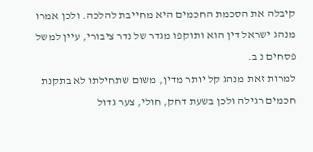קיבלה את הסכמת החכמים היא מחייבת להלכה. ולכן אמרו מנהג ישראל דין הוא ותוקפו מגדר של נדר ציבורי, עיין למשל פסחים נ ב.
למרות זאת מנהג קל יותר מדין, משום שתחילתו לא בתקנת חכמים רגילה ולכן בשעת דחק, חולי, צער גדול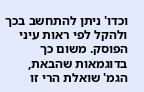וכדו' ניתן להתחשב בכך ולהקל לפי ראות עיני הפוסק. משום כך בדוגמאות שהבאת, הגמ' שואלת הרי זו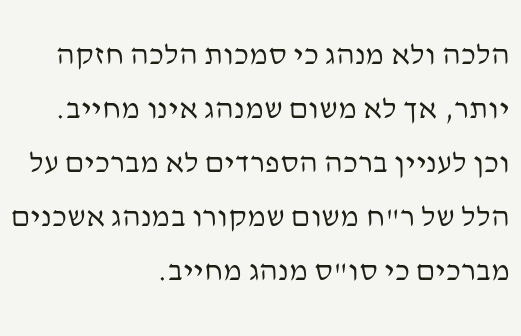הלכה ולא מנהג כי סמכות הלכה חזקה יותר, אך לא משום שמנהג אינו מחייב.
וכן לעניין ברכה הספרדים לא מברכים על הלל של ר"ח משום שמקורו במנהג אשכנים מברכים כי סו"ס מנהג מחייב.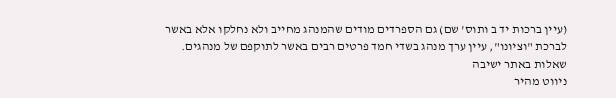(עיין ברכות יד ב ותוס' שם) גם הספרדים מודים שהמנהג מחייב ולא נחלקו אלא באשר לברכת "וציונו", עיין ערך מנהג בשדי חמד פרטים רבים באשר לתוקפם של מנהגים.
שאלות באתר ישיבה
ניווט מהיר